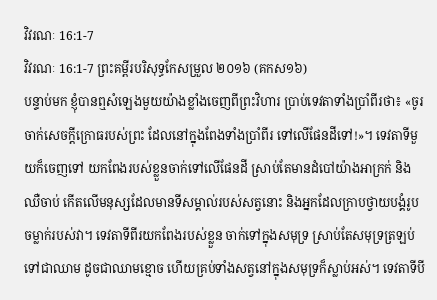វិវរណៈ 16:1-7
វិវរណៈ 16:1-7 ព្រះគម្ពីរបរិសុទ្ធកែសម្រួល ២០១៦ (គកស១៦)
បន្ទាប់មក ខ្ញុំបានឮសំឡេងមួយយ៉ាងខ្លាំងចេញពីព្រះវិហារ ប្រាប់ទេវតាទាំងប្រាំពីរថា៖ «ចូរចាក់សេចក្ដីក្រោធរបស់ព្រះ ដែលនៅក្នុងពែងទាំងប្រាំពីរ ទៅលើផែនដីទៅ!»។ ទេវតាទីមួយក៏ចេញទៅ យកពែងរបស់ខ្លួនចាក់ទៅលើផែនដី ស្រាប់តែមានដំបៅយ៉ាងអាក្រក់ និងឈឺចាប់ កើតលើមនុស្សដែលមានទីសម្គាល់របស់សត្វនោះ និងអ្នកដែលក្រាបថ្វាយបង្គំរូបចម្លាក់របស់វា។ ទេវតាទីពីរយកពែងរបស់ខ្លួន ចាក់ទៅក្នុងសមុទ្រ ស្រាប់តែសមុទ្រត្រឡប់ទៅជាឈាម ដូចជាឈាមខ្មោច ហើយគ្រប់ទាំងសត្វនៅក្នុងសមុទ្រក៏ស្លាប់អស់។ ទេវតាទីបី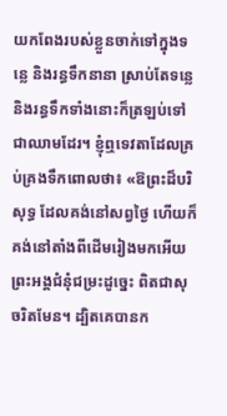យកពែងរបស់ខ្លួនចាក់ទៅក្នុងទន្លេ និងរន្ធទឹកនានា ស្រាប់តែទន្លេ និងរន្ធទឹកទាំងនោះក៏ត្រឡប់ទៅជាឈាមដែរ។ ខ្ញុំឮទេវតាដែលគ្រប់គ្រងទឹកពោលថា៖ «ឱព្រះដ៏បរិសុទ្ធ ដែលគង់នៅសព្វថ្ងៃ ហើយក៏គង់នៅតាំងពីដើមរៀងមកអើយ ព្រះអង្គជំនុំជម្រះដូច្នេះ ពិតជាសុចរិតមែន។ ដ្បិតគេបានក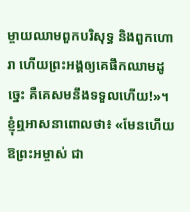ម្ចាយឈាមពួកបរិសុទ្ធ និងពួកហោរា ហើយព្រះអង្គឲ្យគេផឹកឈាមដូច្នេះ គឺគេសមនឹងទទួលហើយ!»។ ខ្ញុំឮអាសនាពោលថា៖ «មែនហើយ ឱព្រះអម្ចាស់ ជា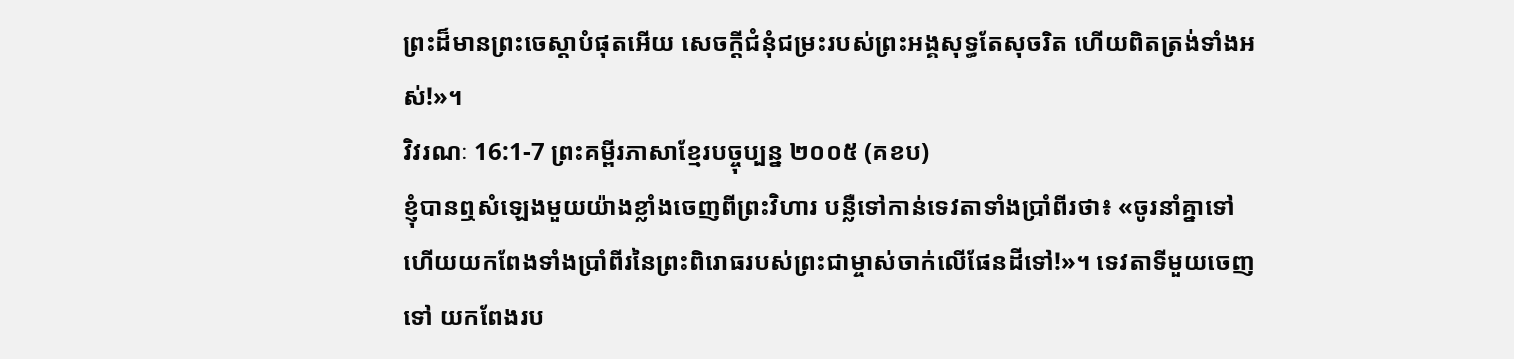ព្រះដ៏មានព្រះចេស្តាបំផុតអើយ សេចក្ដីជំនុំជម្រះរបស់ព្រះអង្គសុទ្ធតែសុចរិត ហើយពិតត្រង់ទាំងអស់!»។
វិវរណៈ 16:1-7 ព្រះគម្ពីរភាសាខ្មែរបច្ចុប្បន្ន ២០០៥ (គខប)
ខ្ញុំបានឮសំឡេងមួយយ៉ាងខ្លាំងចេញពីព្រះវិហារ បន្លឺទៅកាន់ទេវតាទាំងប្រាំពីរថា៖ «ចូរនាំគ្នាទៅ ហើយយកពែងទាំងប្រាំពីរនៃព្រះពិរោធរបស់ព្រះជាម្ចាស់ចាក់លើផែនដីទៅ!»។ ទេវតាទីមួយចេញទៅ យកពែងរប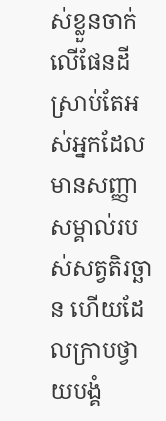ស់ខ្លួនចាក់លើផែនដី ស្រាប់តែអស់អ្នកដែលមានសញ្ញាសម្គាល់របស់សត្វតិរច្ឆាន ហើយដែលក្រាបថ្វាយបង្គំ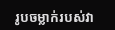រូបចម្លាក់របស់វា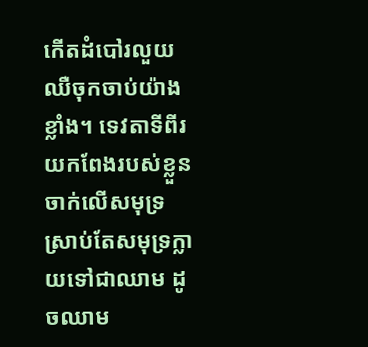កើតដំបៅរលួយ ឈឺចុកចាប់យ៉ាងខ្លាំង។ ទេវតាទីពីរយកពែងរបស់ខ្លួនចាក់លើសមុទ្រ ស្រាប់តែសមុទ្រក្លាយទៅជាឈាម ដូចឈាម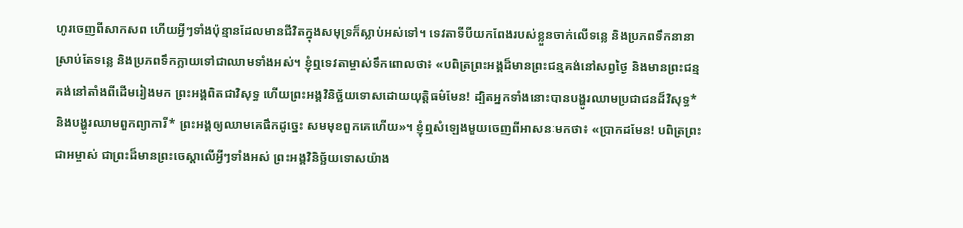ហូរចេញពីសាកសព ហើយអ្វីៗទាំងប៉ុន្មានដែលមានជីវិតក្នុងសមុទ្រក៏ស្លាប់អស់ទៅ។ ទេវតាទីបីយកពែងរបស់ខ្លួនចាក់លើទន្លេ និងប្រភពទឹកនានា ស្រាប់តែទន្លេ និងប្រភពទឹកក្លាយទៅជាឈាមទាំងអស់។ ខ្ញុំឮទេវតាម្ចាស់ទឹកពោលថា៖ «បពិត្រព្រះអង្គដ៏មានព្រះជន្មគង់នៅសព្វថ្ងៃ និងមានព្រះជន្មគង់នៅតាំងពីដើមរៀងមក ព្រះអង្គពិតជាវិសុទ្ធ ហើយព្រះអង្គវិនិច្ឆ័យទោសដោយយុត្តិធម៌មែន! ដ្បិតអ្នកទាំងនោះបានបង្ហូរឈាមប្រជាជនដ៏វិសុទ្ធ* និងបង្ហូរឈាមពួកព្យាការី* ព្រះអង្គឲ្យឈាមគេផឹកដូច្នេះ សមមុខពួកគេហើយ»។ ខ្ញុំឮសំឡេងមួយចេញពីអាសនៈមកថា៖ «ប្រាកដមែន! បពិត្រព្រះជាអម្ចាស់ ជាព្រះដ៏មានព្រះចេស្ដាលើអ្វីៗទាំងអស់ ព្រះអង្គវិនិច្ឆ័យទោសយ៉ាង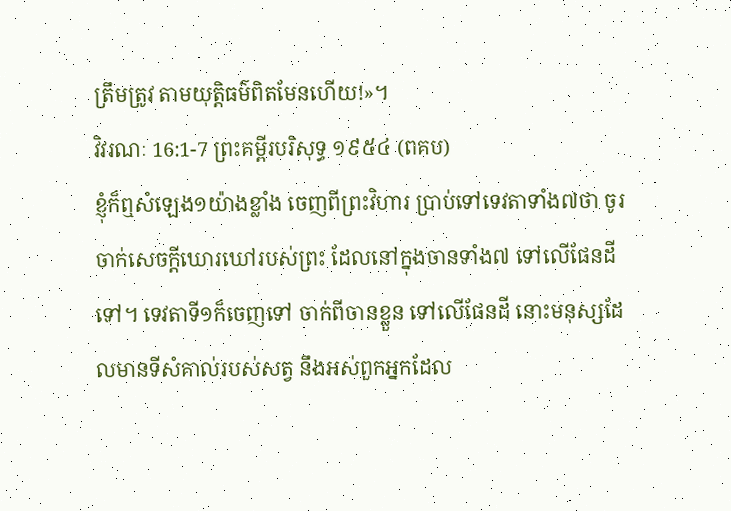ត្រឹមត្រូវ តាមយុត្តិធម៌ពិតមែនហើយ!»។
វិវរណៈ 16:1-7 ព្រះគម្ពីរបរិសុទ្ធ ១៩៥៤ (ពគប)
ខ្ញុំក៏ឮសំឡេង១យ៉ាងខ្លាំង ចេញពីព្រះវិហារ ប្រាប់ទៅទេវតាទាំង៧ថា ចូរចាក់សេចក្ដីឃោរឃៅរបស់ព្រះ ដែលនៅក្នុងចានទាំង៧ ទៅលើផែនដីទៅ។ ទេវតាទី១ក៏ចេញទៅ ចាក់ពីចានខ្លួន ទៅលើផែនដី នោះមនុស្សដែលមានទីសំគាល់របស់សត្វ នឹងអស់ពួកអ្នកដែល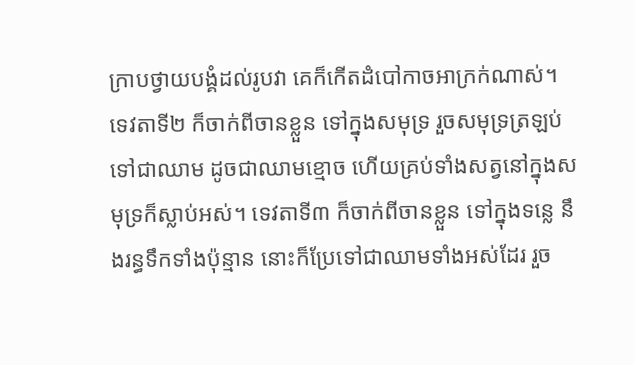ក្រាបថ្វាយបង្គំដល់រូបវា គេក៏កើតដំបៅកាចអាក្រក់ណាស់។ ទេវតាទី២ ក៏ចាក់ពីចានខ្លួន ទៅក្នុងសមុទ្រ រួចសមុទ្រត្រឡប់ទៅជាឈាម ដូចជាឈាមខ្មោច ហើយគ្រប់ទាំងសត្វនៅក្នុងសមុទ្រក៏ស្លាប់អស់។ ទេវតាទី៣ ក៏ចាក់ពីចានខ្លួន ទៅក្នុងទន្លេ នឹងរន្ធទឹកទាំងប៉ុន្មាន នោះក៏ប្រែទៅជាឈាមទាំងអស់ដែរ រួច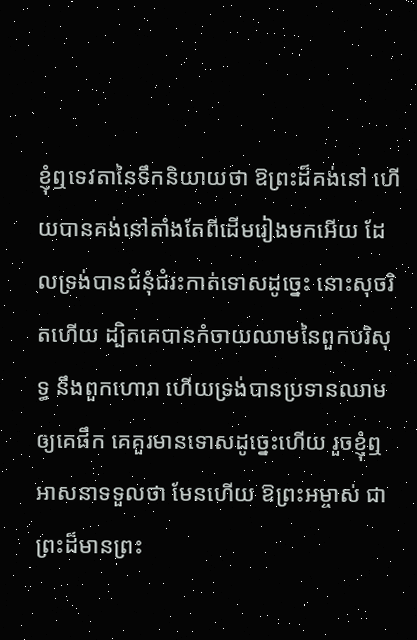ខ្ញុំឮទេវតានៃទឹកនិយាយថា ឱព្រះដ៏គង់នៅ ហើយបានគង់នៅតាំងតែពីដើមរៀងមកអើយ ដែលទ្រង់បានជំនុំជំរះកាត់ទោសដូច្នេះ នោះសុចរិតហើយ ដ្បិតគេបានកំចាយឈាមនៃពួកបរិសុទ្ធ នឹងពួកហោរា ហើយទ្រង់បានប្រទានឈាមឲ្យគេផឹក គេគួរមានទោសដូច្នេះហើយ រួចខ្ញុំឮអាសនាទទួលថា មែនហើយ ឱព្រះអម្ចាស់ ជាព្រះដ៏មានព្រះ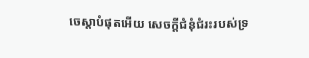ចេស្តាបំផុតអើយ សេចក្ដីជំនុំជំរះរបស់ទ្រ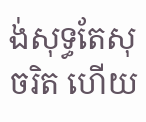ង់សុទ្ធតែសុចរិត ហើយ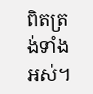ពិតត្រង់ទាំងអស់។